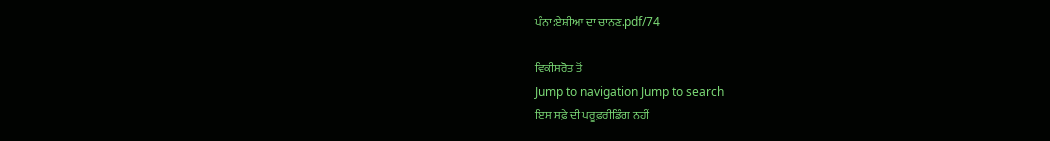ਪੰਨਾ:ਏਸ਼ੀਆ ਦਾ ਚਾਨਣ.pdf/74

ਵਿਕੀਸਰੋਤ ਤੋਂ
Jump to navigation Jump to search
ਇਸ ਸਫ਼ੇ ਦੀ ਪਰੂਫ਼ਰੀਡਿੰਗ ਨਹੀਂ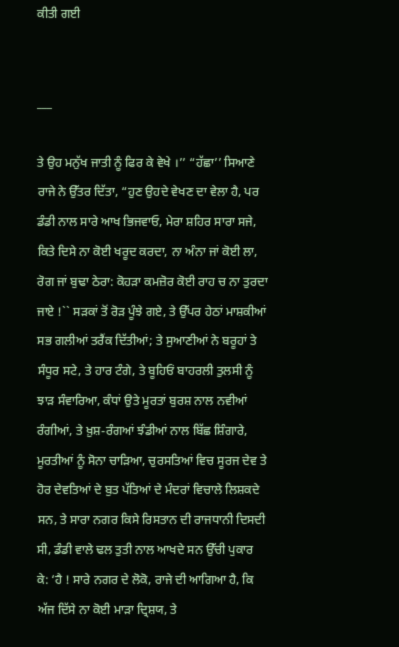ਕੀਤੀ ਗਈ


___

ਤੇ ਉਹ ਮਨੁੱਖ ਜਾਤੀ ਨੂੰ ਫਿਰ ਕੇ ਵੇਖੇ ।’’ “ਹੱਛਾ’’ ਸਿਆਣੇ ਰਾਜੇ ਨੇ ਉੱਤਰ ਦਿੱਤਾ, “ਹੁਣ ਉਹਦੇ ਵੇਖਣ ਦਾ ਵੇਲਾ ਹੈ, ਪਰ ਡੰਡੀ ਨਾਲ ਸਾਰੇ ਆਖ ਭਿਜਵਾਓ, ਮੇਰਾ ਸ਼ਹਿਰ ਸਾਰਾ ਸਜੇ, ਕਿਤੇ ਦਿਸੇ ਨਾ ਕੋਈ ਖਰੂਦ ਕਰਦਾ, ਨਾ ਅੰਨਾ ਜਾਂ ਕੋਈ ਲਾ, ਰੋਗ ਜਾਂ ਬੁਢਾ ਠੇਰਾ: ਕੋਹੜਾ ਕਮਜ਼ੋਰ ਕੋਈ ਰਾਹ ਚ ਨਾ ਤੁਰਦਾ ਜਾਏ !`` ਸੜਕਾਂ ਤੋਂ ਰੋੜ ਪੂੰਝੇ ਗਏ, ਤੇ ਉੱਪਰ ਹੇਠਾਂ ਮਾਸ਼ਕੀਆਂ ਸਭ ਗਲੀਆਂ ਤਰੈਂਕ ਦਿੱਤੀਆਂ; ਤੇ ਸੁਆਣੀਆਂ ਨੇ ਬਰੂਹਾਂ ਤੇ ਸੰਧੂਰ ਸਟੇ, ਤੇ ਹਾਰ ਟੰਗੇ, ਤੇ ਬੂਹਿਓਂ ਬਾਹਰਲੀ ਤੁਲਸੀ ਨੂੰ ਝਾੜ ਸੰਵਾਰਿਆ, ਕੰਧਾਂ ਉਤੇ ਮੂਰਤਾਂ ਬੁਰਸ਼ ਨਾਲ ਨਵੀਆਂ ਰੰਗੀਆਂ, ਤੇ ਖ਼ੁਸ਼-ਰੰਗਆਂ ਝੰਡੀਆਂ ਨਾਲ ਬਿੱਛ ਸ਼ਿੰਗਾਰੇ, ਮੂਰਤੀਆਂ ਨੂੰ ਸੋਨਾ ਚਾੜਿਆ, ਚੁਰਸਤਿਆਂ ਵਿਚ ਸੂਰਜ ਦੇਵ ਤੇ ਹੋਰ ਦੇਵਤਿਆਂ ਦੇ ਬੁਤ ਪੱਤਿਆਂ ਦੇ ਮੰਦਰਾਂ ਵਿਚਾਲੇ ਲਿਸ਼ਕਦੇ ਸਨ, ਤੇ ਸਾਰਾ ਨਗਰ ਕਿਸੇ ਰਿਸਤਾਨ ਦੀ ਰਾਜਧਾਨੀ ਦਿਸਦੀ ਸੀ, ਡੰਡੀ ਵਾਲੇ ਢਲ ਤੁਤੀ ਨਾਲ ਆਖਦੇ ਸਨ ਉੱਚੀ ਪੁਕਾਰ ਕੇ: ‘ਹੈ ! ਸਾਰੇ ਨਗਰ ਦੇ ਲੋਕੋ, ਰਾਜੇ ਦੀ ਆਗਿਆ ਹੈ, ਕਿ ਅੱਜ ਦਿੱਸੇ ਨਾ ਕੋਈ ਮਾੜਾ ਦ੍ਰਿਸ਼ਯ, ਤੇ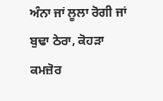ਅੰਨਾ ਜਾਂ ਲੂਲਾ ਰੋਗੀ ਜਾਂ ਬੁਢਾ ਠੇਰਾ, ਕੋਹੜਾ ਕਮਜ਼ੋਰ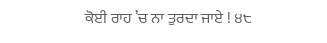ਕੋਈ ਰਾਹ ’ਚ ਨਾ ਤੁਰਦਾ ਜਾਏ ! ੪੮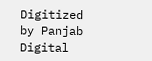Digitized by Panjab Digital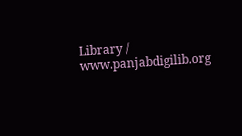Library / www.panjabdigilib.org